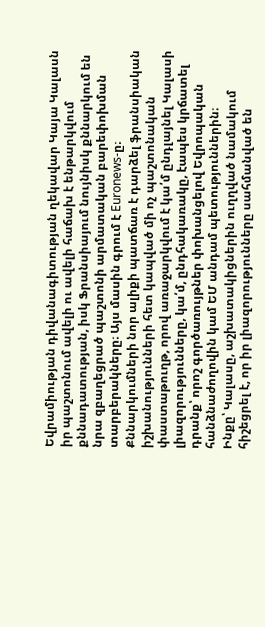Եվրամիության դիվանագիտության ղեկավար Կայա Կալասն իր պաշտոնում ավելի ու ավելի հաճախ է ենթարկվում քննադատության, իսկ Ֆրանսիայում նույնիսկ քննարկում են նրա զբաղեցրած պաշտոնի արմատական բարեփոխման տարբերակները։ Այս մասին գրում է Euronews-ը։
Քննարկումների նոր ալիքի պատճառ է դարձել ֆրանսիական իշխանությունների հետ կապված մի ոչ պաշտոնական փաստաթուղթ, որով առաջարկվում է կա՛մ ընդլայնել Կալասի լիազորությունները, կա՛մ, ընդհակառակը, էապես կրճատել դրանք՝ որոշ գործառույթներ փոխանցելով Եվրոպական հանձնաժողովին կամ ԵՄ անդամ պետություններին։
Ինքը՝ Կալասը, աշխատակիցներին ուղղված նամակում հիշեցրել է, որ իր լիազորությունները սահմանված են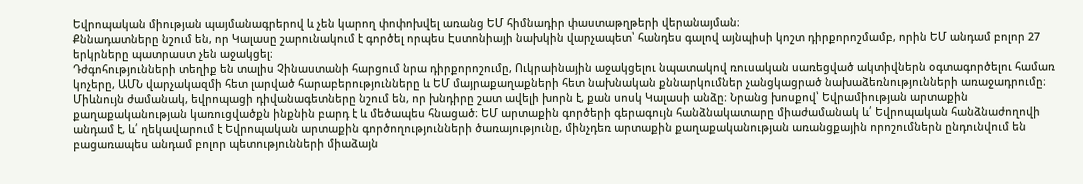Եվրոպական միության պայմանագրերով և չեն կարող փոփոխվել առանց ԵՄ հիմնադիր փաստաթղթերի վերանայման։
Քննադատները նշում են, որ Կալասը շարունակում է գործել որպես Էստոնիայի նախկին վարչապետ՝ հանդես գալով այնպիսի կոշտ դիրքորոշմամբ, որին ԵՄ անդամ բոլոր 27 երկրները պատրաստ չեն աջակցել։
Դժգոհությունների տեղիք են տալիս Չինաստանի հարցում նրա դիրքորոշումը, Ուկրաինային աջակցելու նպատակով ռուսական սառեցված ակտիվներն օգտագործելու համառ կոչերը, ԱՄՆ վարչակազմի հետ լարված հարաբերությունները և ԵՄ մայրաքաղաքների հետ նախնական քննարկումներ չանցկացրած նախաձեռնությունների առաջադրումը։
Միևնույն ժամանակ, եվրոպացի դիվանագետները նշում են, որ խնդիրը շատ ավելի խորն է, քան սոսկ Կալասի անձը։ Նրանց խոսքով՝ Եվրամիության արտաքին քաղաքականության կառուցվածքն ինքնին բարդ է և մեծապես հնացած։ ԵՄ արտաքին գործերի գերագույն հանձնակատարը միաժամանակ և՛ Եվրոպական հանձնաժողովի անդամ է, և՛ ղեկավարում է Եվրոպական արտաքին գործողությունների ծառայությունը, մինչդեռ արտաքին քաղաքականության առանցքային որոշումներն ընդունվում են բացառապես անդամ բոլոր պետությունների միաձայն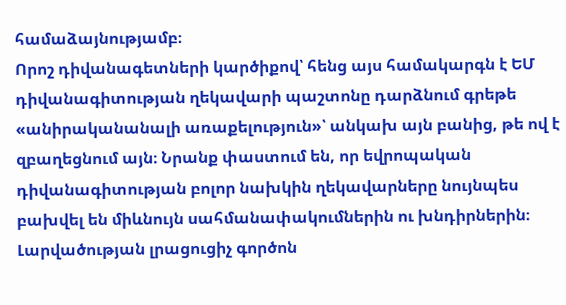համաձայնությամբ։
Որոշ դիվանագետների կարծիքով՝ հենց այս համակարգն է ԵՄ դիվանագիտության ղեկավարի պաշտոնը դարձնում գրեթե «անիրականանալի առաքելություն»՝ անկախ այն բանից, թե ով է զբաղեցնում այն։ Նրանք փաստում են, որ եվրոպական դիվանագիտության բոլոր նախկին ղեկավարները նույնպես բախվել են միևնույն սահմանափակումներին ու խնդիրներին։
Լարվածության լրացուցիչ գործոն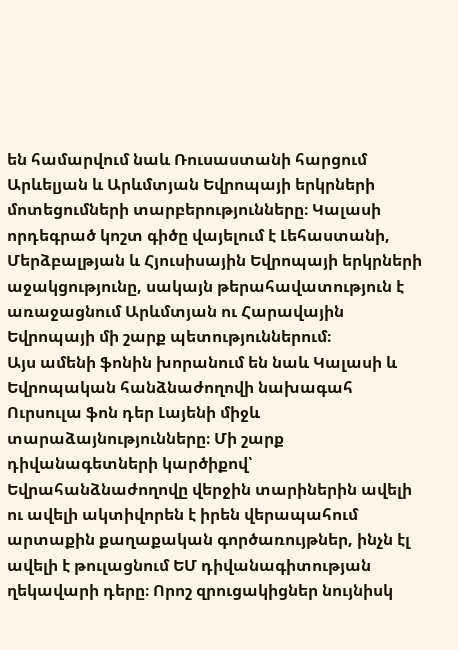են համարվում նաև Ռուսաստանի հարցում Արևելյան և Արևմտյան Եվրոպայի երկրների մոտեցումների տարբերությունները։ Կալասի որդեգրած կոշտ գիծը վայելում է Լեհաստանի, Մերձբալթյան և Հյուսիսային Եվրոպայի երկրների աջակցությունը, սակայն թերահավատություն է առաջացնում Արևմտյան ու Հարավային Եվրոպայի մի շարք պետություններում։
Այս ամենի ֆոնին խորանում են նաև Կալասի և Եվրոպական հանձնաժողովի նախագահ Ուրսուլա ֆոն դեր Լայենի միջև տարաձայնությունները։ Մի շարք դիվանագետների կարծիքով՝ Եվրահանձնաժողովը վերջին տարիներին ավելի ու ավելի ակտիվորեն է իրեն վերապահում արտաքին քաղաքական գործառույթներ, ինչն էլ ավելի է թուլացնում ԵՄ դիվանագիտության ղեկավարի դերը։ Որոշ զրուցակիցներ նույնիսկ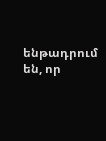ենթադրում են, որ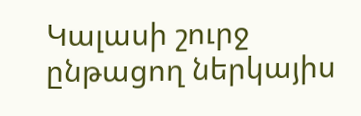Կալասի շուրջ ընթացող ներկայիս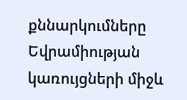քննարկումները Եվրամիության կառույցների միջև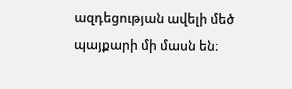ազդեցության ավելի մեծ պայքարի մի մասն են։